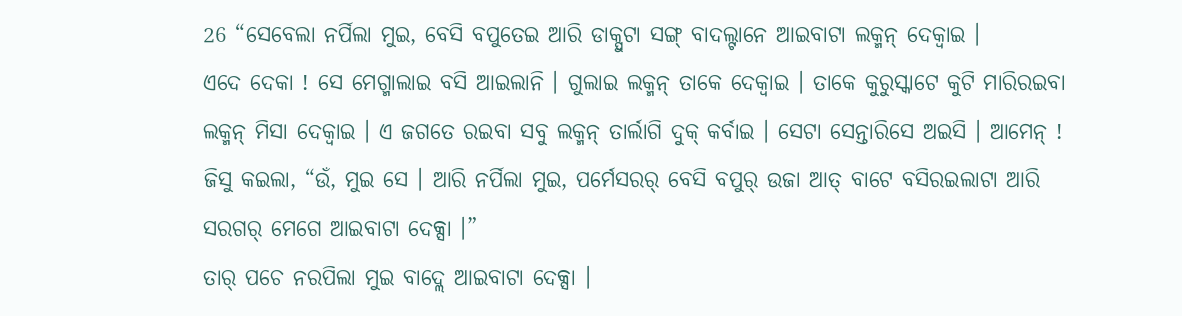26 “ସେବେଲା ନର୍ପିଲା ମୁଇ, ବେସି ବପୁତେଇ ଆରି ଡାକ୍ପୁଟା ସଙ୍ଗ୍ ବାଦଲ୍ଟାନେ ଆଇବାଟା ଲକ୍ମନ୍ ଦେକ୍ବାଇ ।
ଏଦେ ଦେକା ! ସେ ମେଗ୍ମାଲାଇ ବସି ଆଇଲାନି । ଗୁଲାଇ ଲକ୍ମନ୍ ତାକେ ଦେକ୍ବାଇ । ତାକେ କୁରୁସ୍କାଟେ କୁଟି ମାରିରଇବା ଲକ୍ମନ୍ ମିସା ଦେକ୍ବାଇ । ଏ ଜଗତେ ରଇବା ସବୁ ଲକ୍ମନ୍ ତାର୍ଲାଗି ଦୁକ୍ କର୍ବାଇ । ସେଟା ସେନ୍ତାରିସେ ଅଇସି । ଆମେନ୍ !
ଜିସୁ କଇଲା, “ଉଁ, ମୁଇ ସେ । ଆରି ନର୍ପିଲା ମୁଇ, ପର୍ମେସରର୍ ବେସି ବପୁର୍ ଉଜା ଆତ୍ ବାଟେ ବସିରଇଲାଟା ଆରି ସରଗର୍ ମେଗେ ଆଇବାଟା ଦେକ୍ସା ।”
ତାର୍ ପଚେ ନରପିଲା ମୁଇ ବାଦ୍ଲେ ଆଇବାଟା ଦେକ୍ସା ।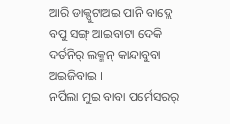ଆରି ଡାକ୍ପୁଟାଅଇ ପାନି ବାଦ୍ଲେ ବପୁ ସଙ୍ଗ୍ ଆଇବାଟା ଦେକି ଦର୍ତନିର୍ ଲକ୍ମନ୍ କାନ୍ଦାବୁବା ଅଇଜିବାଇ ।
ନର୍ପିଲା ମୁଇ ବାବା ପର୍ମେସରର୍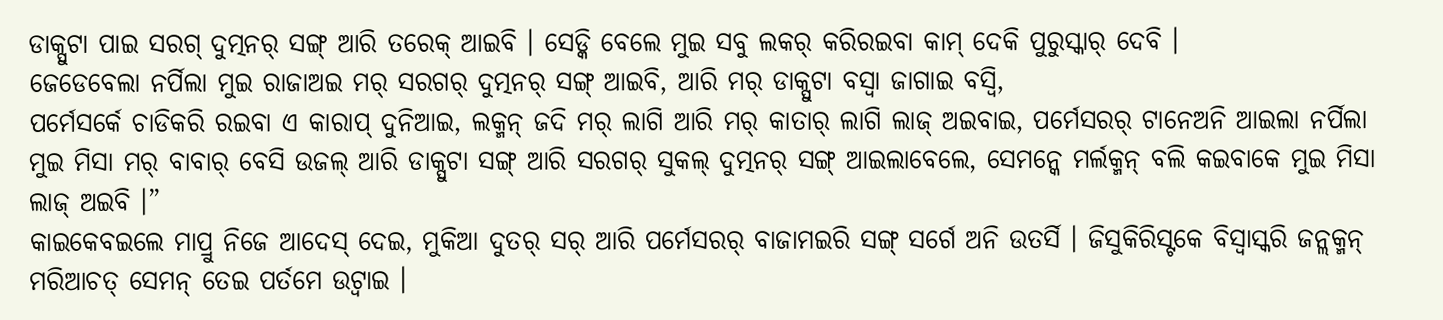ଡାକ୍ପୁଟା ପାଇ ସରଗ୍ ଦୁତ୍ମନର୍ ସଙ୍ଗ୍ ଆରି ତରେକ୍ ଆଇବି । ସେଡ୍କି ବେଲେ ମୁଇ ସବୁ ଲକର୍ କରିରଇବା କାମ୍ ଦେକି ପୁରୁସ୍କାର୍ ଦେବି ।
ଜେଡେବେଲା ନର୍ପିଲା ମୁଇ ରାଜାଅଇ ମର୍ ସରଗର୍ ଦୁତ୍ମନର୍ ସଙ୍ଗ୍ ଆଇବି, ଆରି ମର୍ ଡାକ୍ପୁଟା ବସ୍ବା ଜାଗାଇ ବସ୍ବି,
ପର୍ମେସର୍କେ ଚାଡିକରି ରଇବା ଏ କାରାପ୍ ଦୁନିଆଇ, ଲକ୍ମନ୍ ଜଦି ମର୍ ଲାଗି ଆରି ମର୍ କାତାର୍ ଲାଗି ଲାଜ୍ ଅଇବାଇ, ପର୍ମେସରର୍ ଟାନେଅନି ଆଇଲା ନର୍ପିଲା ମୁଇ ମିସା ମର୍ ବାବାର୍ ବେସି ଉଜଲ୍ ଆରି ଡାକ୍ପୁଟା ସଙ୍ଗ୍ ଆରି ସରଗର୍ ସୁକଲ୍ ଦୁତ୍ମନର୍ ସଙ୍ଗ୍ ଆଇଲାବେଲେ, ସେମନ୍କେ ମର୍ଲକ୍ମନ୍ ବଲି କଇବାକେ ମୁଇ ମିସା ଲାଜ୍ ଅଇବି ।”
କାଇକେବଇଲେ ମାପ୍ରୁ ନିଜେ ଆଦେସ୍ ଦେଇ, ମୁକିଆ ଦୁତର୍ ସର୍ ଆରି ପର୍ମେସରର୍ ବାଜାମଇରି ସଙ୍ଗ୍ ସର୍ଗେ ଅନି ଉତର୍ସି । ଜିସୁକିରିସ୍ଟକେ ବିସ୍ବାସ୍କରି ଜନ୍ଲକ୍ମନ୍ ମରିଆଚତ୍ ସେମନ୍ ତେଇ ପର୍ତମେ ଉଟ୍ବାଇ ।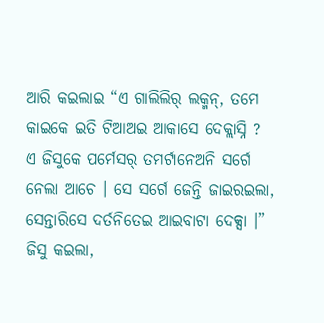ଆରି କଇଲାଇ “ଏ ଗାଲିଲିର୍ ଲକ୍ମନ୍, ତମେ କାଇକେ ଇତି ଟିଆଅଇ ଆକାସେ ଦେକ୍ଲାସ୍ନି ? ଏ ଜିସୁକେ ପର୍ମେସର୍ ତମର୍ଟାନେଅନି ସର୍ଗେ ନେଲା ଆଚେ । ସେ ସର୍ଗେ ଜେନ୍ତି ଜାଇରଇଲା, ସେନ୍ତାରିସେ ଦର୍ତନିତେଇ ଆଇବାଟା ଦେକ୍ସା ।”
ଜିସୁ କଇଲା,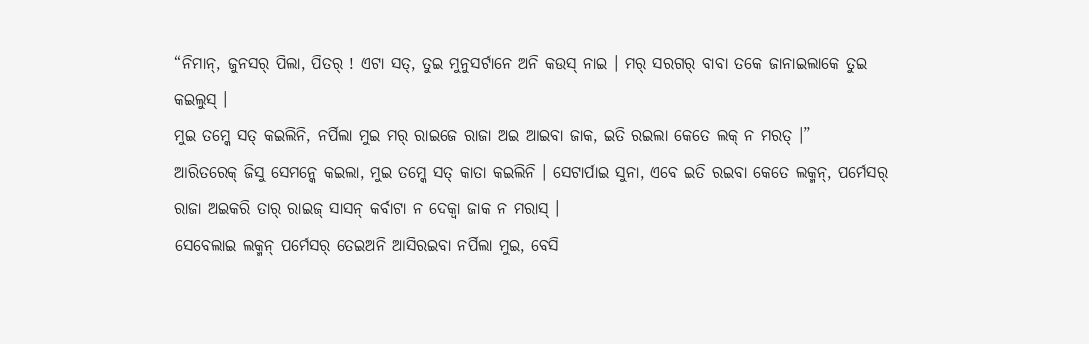“ନିମାନ୍, ଜୁନସର୍ ପିଲା, ପିତର୍ ! ଏଟା ସତ୍, ତୁଇ ମୁନୁସର୍ଟାନେ ଅନି କଉସ୍ ନାଇ । ମର୍ ସରଗର୍ ବାବା ତକେ ଜାନାଇଲାକେ ତୁଇ କଇଲୁସ୍ ।
ମୁଇ ତମ୍କେ ସତ୍ କଇଲିନି, ନର୍ପିଲା ମୁଇ ମର୍ ରାଇଜେ ରାଜା ଅଇ ଆଇବା ଜାକ, ଇତି ରଇଲା କେତେ ଲକ୍ ନ ମରତ୍ ।”
ଆରିତରେକ୍ ଜିସୁ ସେମନ୍କେ କଇଲା, ମୁଇ ତମ୍କେ ସତ୍ କାତା କଇଲିନି । ସେଟାର୍ପାଇ ସୁନା, ଏବେ ଇତି ରଇବା କେତେ ଲକ୍ମନ୍, ପର୍ମେସର୍ ରାଜା ଅଇକରି ତାର୍ ରାଇଜ୍ ସାସନ୍ କର୍ବାଟା ନ ଦେକ୍ବା ଜାକ ନ ମରାସ୍ ।
ସେବେଲାଇ ଲକ୍ମନ୍ ପର୍ମେସର୍ ତେଇଅନି ଆସିରଇବା ନର୍ପିଲା ମୁଇ, ବେସି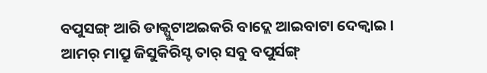ବପୁସଙ୍ଗ୍ ଆରି ଡାକ୍ପୁଟାଅଇକରି ବାଦ୍ଲେ ଆଇବାଟା ଦେକ୍ବାଇ ।
ଆମର୍ ମାପ୍ରୁ ଜିସୁକିରିସ୍ଟ ତାର୍ ସବୁ ବପୁର୍ସଙ୍ଗ୍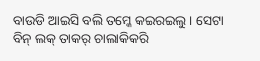ବାଉଡି ଆଇସି ବଲି ତମ୍କେ କଇରଇଲୁ । ସେଟା ବିନ୍ ଲକ୍ ତାକର୍ ଚାଲାକିକରି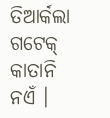ତିଆର୍କଲା ଗଟେକ୍ କାତାନି ନଏଁ ।